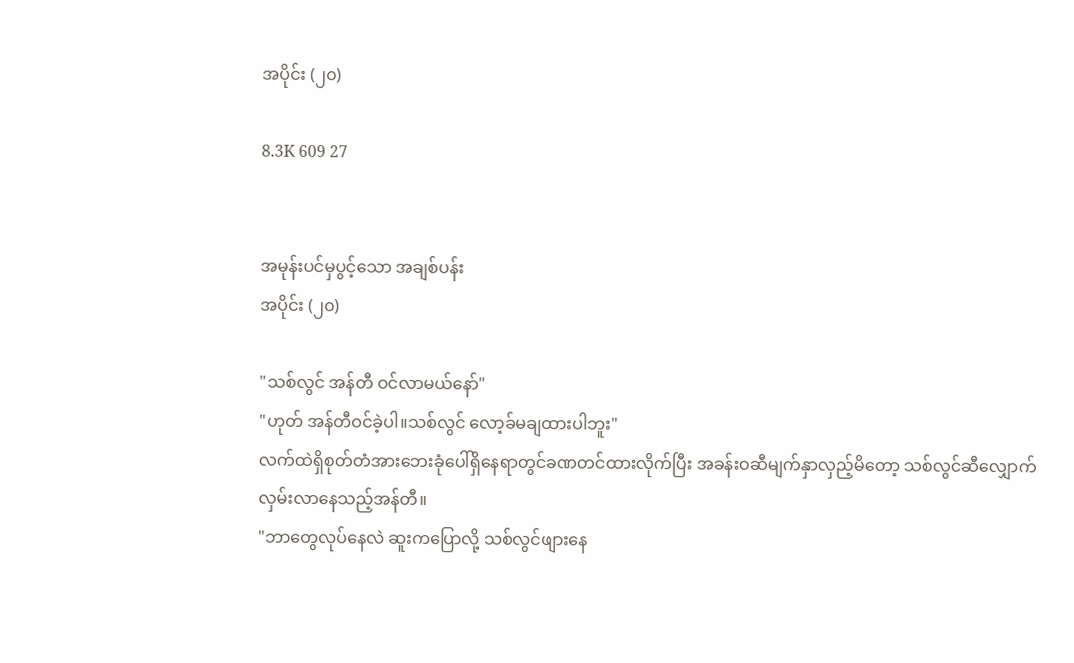အပိုင်း (၂၀)

8.3K 609 27


အမုန်းပင်မှပွင့်သော အချစ်ပန်း
အပိုင်း (၂၀)

"သစ်လွင် အန်တီ ဝင်လာမယ်နော်"
"ဟုတ် အန်တီဝင်ခဲ့ပါ။သစ်လွင် လော့ခ်မချထားပါဘူး"
လက်ထဲရှိစုတ်တံအားဘေးခုံပေါ်ရှိနေရာတွင်ခဏတင်ထားလိုက်ပြီး အခန်းဝဆီမျက်နှာလှည့်မိတော့ သစ်လွင်ဆီလျှောက်လှမ်းလာနေသည့်အန်တီ။
"ဘာတွေလုပ်နေလဲ ဆူးကပြောလို့ သစ်လွင်ဖျားနေ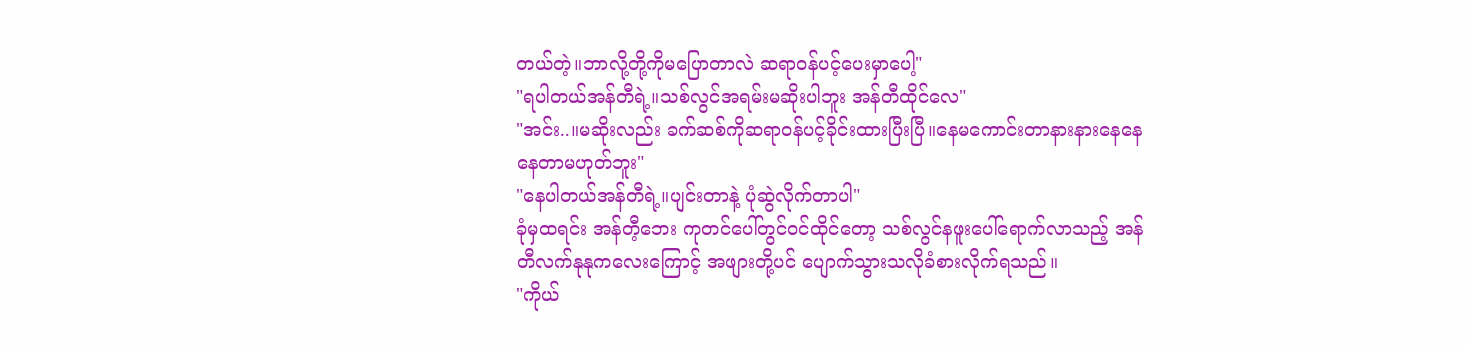တယ်တဲ့။ဘာလို့တို့ကိုမပြောတာလဲ ဆရာဝန်ပင့်ပေးမှာပေါ့"
"ရပါတယ်အန်တီရဲ့။သစ်လွင်အရမ်းမဆိုးပါဘူး အန်တီထိုင်လေ"
"အင်း..။မဆိုးလည်း ခက်ဆစ်ကိုဆရာဝန်ပင့်ခိုင်းထားပြီးပြီ။နေမကောင်းတာနားနားနေနေ နေတာမဟုတ်ဘူး"
"နေပါတယ်အန်တီရဲ့။ပျင်းတာနဲ့ ပုံဆွဲလိုက်တာပါ"
ခုံမှထရင်း အန်တီ့ဘေး ကုတင်ပေါ်တွင်ဝင်ထိုင်တော့ သစ်လွင်နဖူးပေါ်ရောက်လာသည့် အန်တီလက်နုနုကလေးကြောင့် အဖျားတို့ပင် ပျောက်သွားသလိုခံစားလိုက်ရသည်။
"ကိုယ်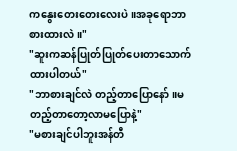ကနွေးတေးတေးလေးပဲ။အခုရောဘာစားထားလဲ။"
"ဆူးကဆန်ပြုတ်ပြုတ်ပေးတာသောက်ထားပါတယ်"
"ဘာစားချင်လဲ တည့်တာပြောနော်။မတည့်တာတော့လာမပြောနဲ့"
"မစားချင်ပါဘူးအန်တီ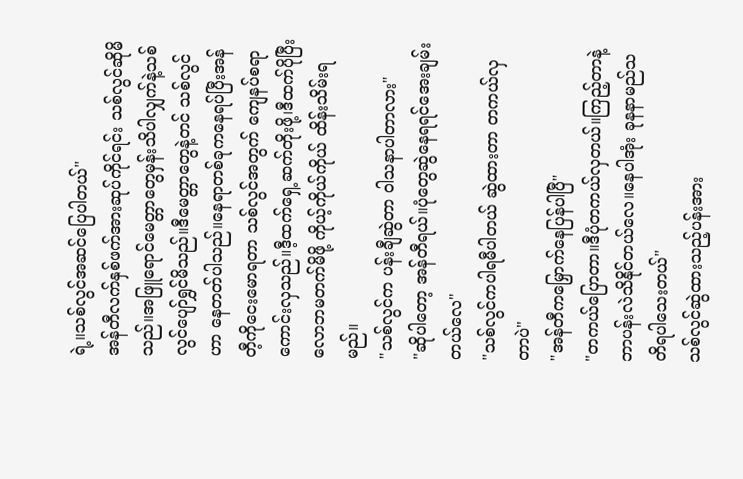ရဲ့။သစ်လွင်အဆင်ပြေပါတယ်"
အန်တီလက်နှစ်ဖက်အားဆုပ်ကိုင်ရင်း သစ်လွင်ဆိုမိသည်။အဖြူရောင်မေတ္တာတွေမှန်းသိပါလျှက်နဲ့သစ်လွင်ပျော်ရွှင်မိသည်။ဒီမေတ္တာတွေနဲ့တင် သစ်လွင်ဟာ နေတတ်ပါသည်။နေရာတစ်ခုကနေရပ်ပြီးအန်တီ့ကိုငေးမောရတာ သစ်လွင်အတွက် ကျေနပ်စရာကောင်းလှသည်။ဒီ့ထက်ရှေ့ဆက်တိုးဖို့၊ဒီထက်ပိုပြီးလောဘမတက်မိဖို့ ကိုယ့်ကိုယ်ကိုယ် ထိန်းသိမ်းရမည်။
"သစ်လွင်က ပန်းချီဆွဲတာ ဝါသနာပါတာလား"
"ဆိုပါတော့ အန်တီရယ်။ပုံတွေဆွဲနေရရင်အေးချမ်းတယ်လေ"
"သစ်လွင်ကပါရမီပါတယ် ဆွဲထားတာ တကယ်လှတာပဲ"
"အန်တီကမြှောက်နေပြန်ပါပြီ"
"တကယ်ပြောတာ။ဒီပုံတကယ်လှတယ်။ကြည့်တာနဲ့ဘာပန်းလဲသိနိုင်တယ်လေ။နေပါအုံး ခုနနာမည်သတိရပါသေးတယ်"
သစ်လွင်ဆွဲထားသည့်ပန်းအား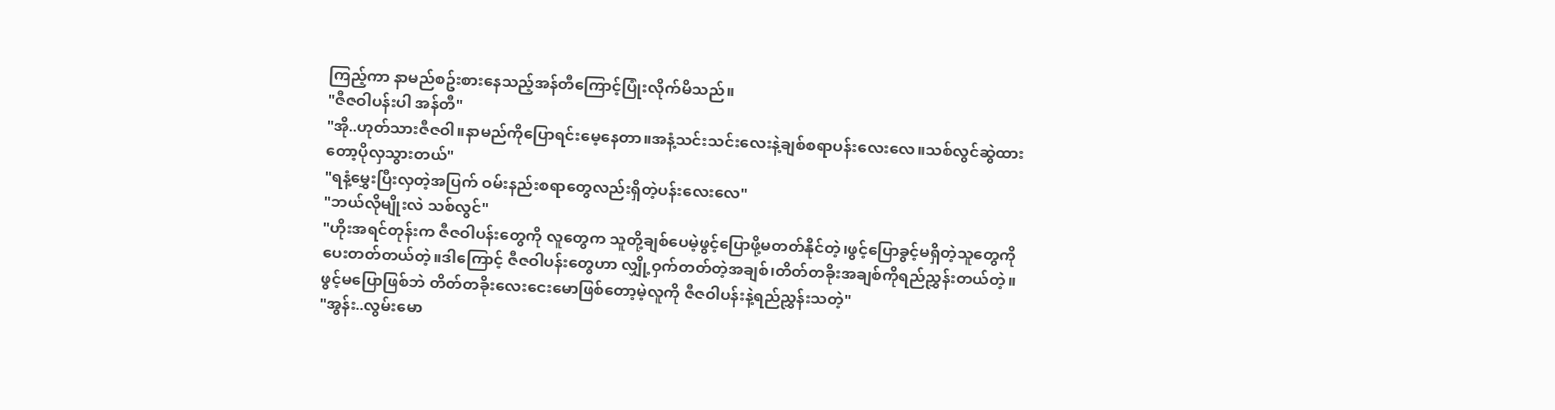ကြည့်ကာ နာမည်စဥ်းစားနေသည့်အန်တီကြောင့်ပြုံးလိုက်မိသည်။
"ဇီဇဝါပန်းပါ အန်တီ"
"အို..ဟုတ်သားဇီဇဝါ။နာမည်ကိုပြောရင်းမေ့နေတာ။အနံ့သင်းသင်းလေးနဲ့ချစ်စရာပန်းလေးလေ။သစ်လွင်ဆွဲထားတော့ပိုလှသွားတယ်"
"ရနံ့မွှေးပြီးလှတဲ့အပြက် ဝမ်းနည်းစရာတွေလည်းရှိတဲ့ပန်းလေးလေ"
"ဘယ်လိုမျိုးလဲ သစ်လွင်"
"ဟိုးအရင်တုန်းက ဇီဇဝါပန်းတွေကို လူတွေက သူတို့ချစ်ပေမဲ့ဖွင့်ပြောဖို့မတတ်နိုင်တဲ့၊ဖွင့်ပြောခွင့်မရှိတဲ့သူတွေကို ပေးတတ်တယ်တဲ့။ဒါကြောင့် ဇီဇဝါပန်းတွေဟာ လျှို့ဝှက်တတ်တဲ့အချစ်၊တိတ်တခိုးအချစ်ကိုရည်ညွှန်းတယ်တဲ့။ဖွင့်မပြောဖြစ်ဘဲ တိတ်တခိုးလေးငေးမောဖြစ်တော့မဲ့လူကို ဇီဇဝါပန်းနဲ့ရည်ညွှန်းသတဲ့"
"အွန်း..လွမ်းမော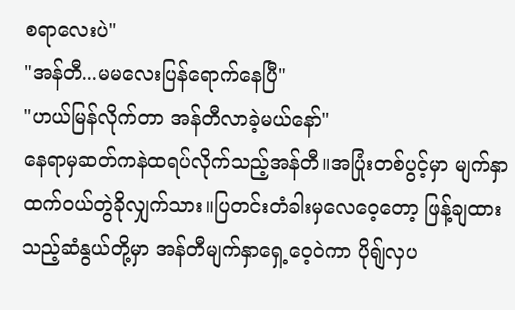စရာလေးပဲ"
"အန်တီ...မမလေးပြန်ရောက်နေပြီ"
"ဟယ်မြန်လိုက်တာ အန်တီလာခဲ့မယ်နော်"
နေရာမှဆတ်ကနဲထရပ်လိုက်သည့်အန်တီ။အပြုံးတစ်ပွင့်မှာ မျက်နှာထက်ဝယ်တွဲခိုလျှက်သား။ပြတင်းတံခါးမှလေဝေ့တော့ ဖြန့်ချထားသည့်ဆံနွယ်တို့မှာ အန်တီမျက်နှာရှေ့ဝေ့ဝဲကာ ပိုရျ်လှပ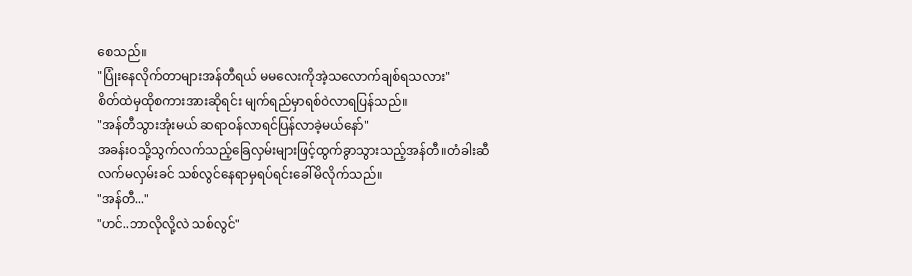စေသည်။
"ပြုံးနေလိုက်တာများအန်တီရယ် မမလေးကိုအဲ့သလောက်ချစ်ရသလား"
စိတ်ထဲမှထိုစကားအားဆိုရင်း မျက်ရည်မှာရစ်ဝဲလာရပြန်သည်။
"အန်တီသွားအုံးမယ် ဆရာဝန်လာရင်ပြန်လာခဲ့မယ်နော်"
အခန်းဝသို့သွက်လက်သည့်ခြေလှမ်းများဖြင့်ထွက်ခွာသွားသည့်အန်တီ။တံခါးဆီလက်မလှမ်းခင် သစ်လွင်နေရာမှရပ်ရင်းခေါ်မိလိုက်သည်။
"အန်တီ..."
"ဟင်..ဘာလိုလို့လဲ သစ်လွင်"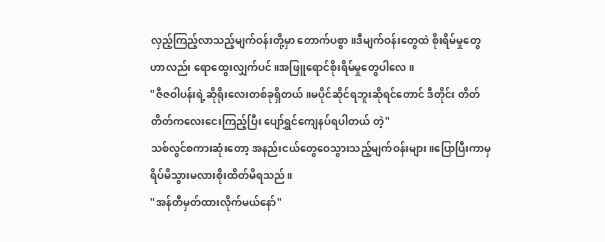လှည့်ကြည့်လာသည့်မျက်ဝန်းတို့မှာ တောက်ပစွာ။ဒီမျက်ဝန်းတွေထဲ စိုးရိမ်မှုတွေဟာလည်း ရောထွေးလျှက်ပင်။အဖြူရောင်စိုးရိမ်မှုတွေပါလေ။
"ဇီဇဝါပန်းရဲ့ဆိုရိုးလေးတစ်ခုရှိတယ်။မပိုင်ဆိုင်ရဘူးဆိုရင်တောင် ဒီတိုင်း တိတ်တိတ်ကလေးငေးကြည့်ပြီး ပျော်ရွှင်ကျေနပ်ရပါတယ် တဲ့"
သစ်လွင်စကားဆုံးတော့ အနည်းငယ်တွေဝေသွားသည့်မျက်ဝန်းများ။ပြောပြီးကာမှရိပ်မိသွားမလားစိုးထိတ်မိရသည်။
"အန်တီမှတ်ထားလိုက်မယ်နော်"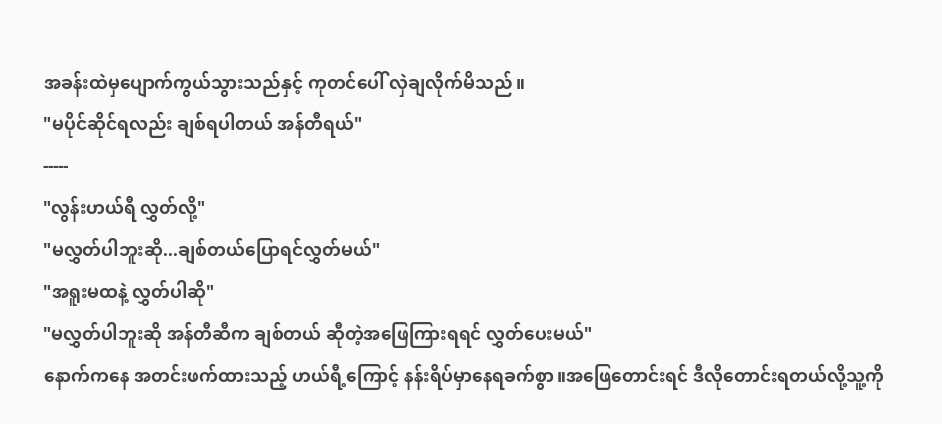အခန်းထဲမှပျောက်ကွယ်သွားသည်နှင့် ကုတင်ပေါ် လှဲချလိုက်မိသည်။
"မပိုင်ဆိုင်ရလည်း ချစ်ရပါတယ် အန်တီရယ်"
-----
"လွန်းဟယ်ရီ လွှတ်လို့"
"မလွှတ်ပါဘူးဆို...ချစ်တယ်ပြောရင်လွှတ်မယ်"
"အရူးမထနဲ့ လွှတ်ပါဆို"
"မလွှတ်ပါဘူးဆို အန်တီဆီက ချစ်တယ် ဆီုတဲ့အဖြေကြားရရင် လွှတ်ပေးမယ်"
နောက်ကနေ အတင်းဖက်ထားသည့် ဟယ်ရီ့ကြောင့် နန်းရိပ်မှာနေရခက်စွာ။အဖြေတောင်းရင် ဒီလိုတောင်းရတယ်လို့သူ့ကို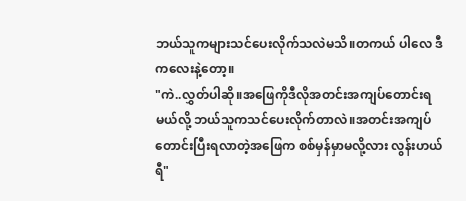ဘယ်သူကများသင်ပေးလိုက်သလဲမသိ။တကယ် ပါလေ ဒီကလေးနဲ့တော့။
"ကဲ..လွှတ်ပါဆို။အဖြေကိုဒီလိုအတင်းအကျပ်တောင်းရမယ်လို့ ဘယ်သူကသင်ပေးလိုက်တာလဲ။အတင်းအကျပ်တောင်းပြီးရလာတဲ့အဖြေက စစ်မှန်မှာမလို့လား လွန်းဟယ်ရီ"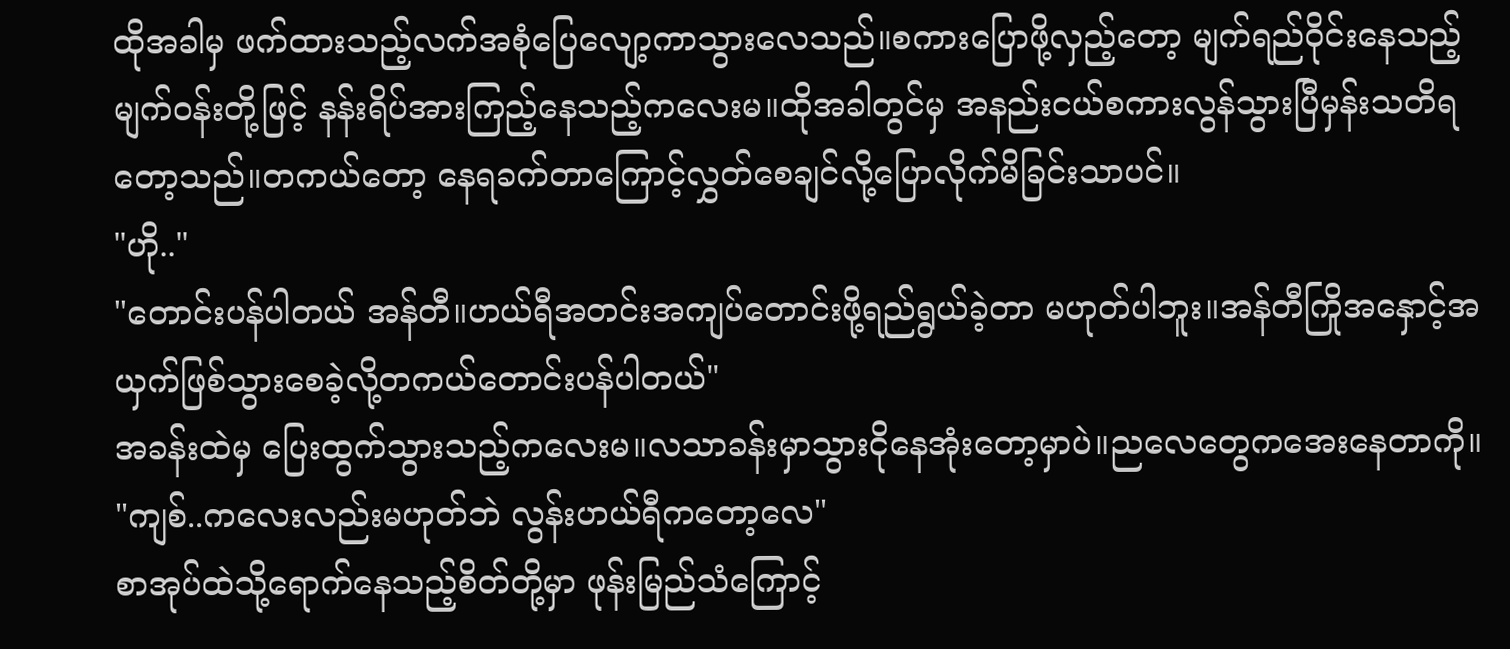ထိုအခါမှ ဖက်ထားသည့်လက်အစုံပြေလျော့ကာသွားလေသည်။စကားပြောဖို့လှည့်တော့ မျက်ရည်ဝိုင်းနေသည့်မျက်ဝန်းတို့ဖြင့် နန်းရိပ်အားကြည့်နေသည့်ကလေးမ။ထိုအခါတွင်မှ အနည်းငယ်စကားလွန်သွားပြီမှန်းသတိရတော့သည်။တကယ်တော့ နေရခက်တာကြောင့်လွှတ်စေချင်လို့ပြောလိုက်မိခြင်းသာပင်။
"ဟို.."
"တောင်းပန်ပါတယ် အန်တီ။ဟယ်ရီအတင်းအကျပ်တောင်းဖို့ရည်ရွယ်ခဲ့တာ မဟုတ်ပါဘူး။အန်တီကြိုအနှောင့်အယှက်ဖြစ်သွားစေခဲ့လို့တကယ်တောင်းပန်ပါတယ်"
အခန်းထဲမှ ပြေးထွက်သွားသည့်ကလေးမ။လသာခန်းမှာသွားငိုနေအုံးတော့မှာပဲ။ညလေတွေကအေးနေတာကို။
"ကျစ်..ကလေးလည်းမဟုတ်ဘဲ လွန်းဟယ်ရီကတော့လေ"
စာအုပ်ထဲသို့ရောက်နေသည့်စိတ်တို့မှာ ဖုန်းမြည်သံကြောင့်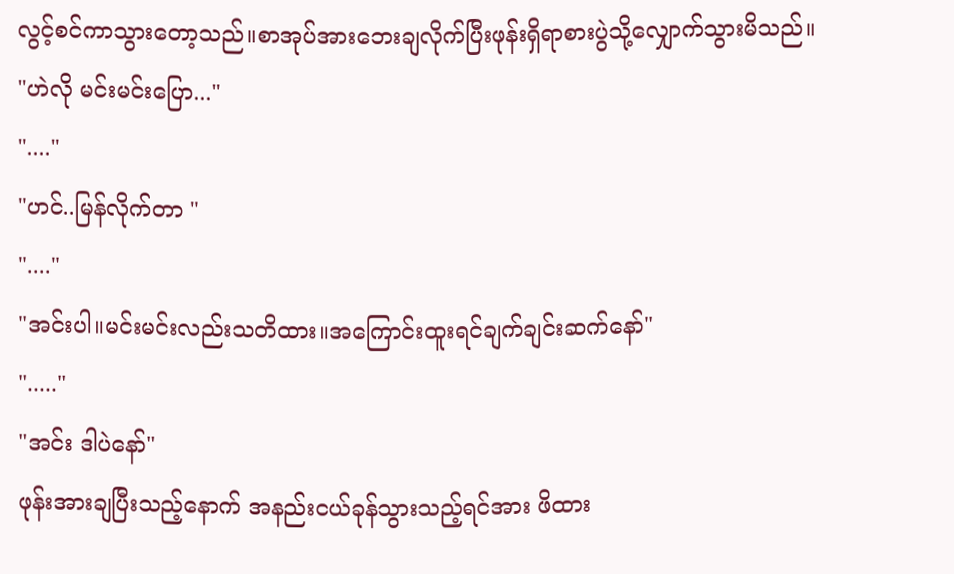လွင့်စင်ကာသွားတော့သည်။စာအုပ်အားဘေးချလိုက်ပြီးဖုန်းရှိရာစားပွဲသို့လျှောက်သွားမိသည်။
"ဟဲလို မင်းမင်းပြော..."
"...."
"ဟင်..မြန်လိုက်တာ "
"...."
"အင်းပါ။မင်းမင်းလည်းသတိထား။အကြောင်းထူးရင်ချက်ချင်းဆက်နော်"
"....."
"အင်း ဒါပဲနော်"
ဖုန်းအားချပြီးသည့်နောက် အနည်းငယ်ခုန်သွားသည့်ရင်အား ဖိထား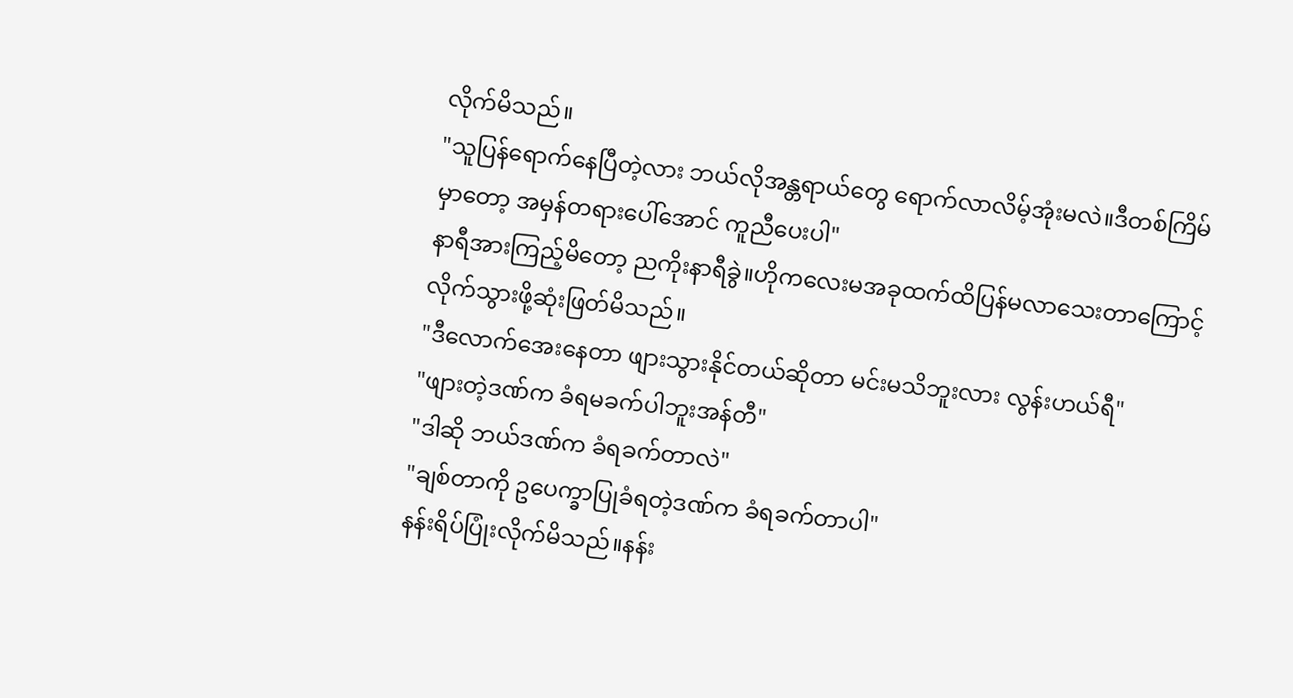လိုက်မိသည်။
"သူပြန်ရောက်နေပြီတဲ့လား ဘယ်လိုအန္တရာယ်တွေ ရောက်လာလိမ့်အုံးမလဲ။ဒီတစ်ကြိမ်မှာတော့ အမှန်တရားပေါ်အောင် ကူညီပေးပါ"
နာရီအားကြည့်မိတော့ ညကိုးနာရီခွဲ။ဟိုကလေးမအခုထက်ထိပြန်မလာသေးတာကြောင့်လိုက်သွားဖို့ဆုံးဖြတ်မိသည်။
"ဒီလောက်အေးနေတာ ဖျားသွားနိုင်တယ်ဆိုတာ မင်းမသိဘူးလား လွန်းဟယ်ရီ"
"ဖျားတဲ့ဒဏ်က ခံရမခက်ပါဘူးအန်တီ"
"ဒါဆို ဘယ်ဒဏ်က ခံရခက်တာလဲ"
"ချစ်တာကို ဥပေက္ခာပြုခံရတဲ့ဒဏ်က ခံရခက်တာပါ"
နန်းရိပ်ပြုံးလိုက်မိသည်။နန်း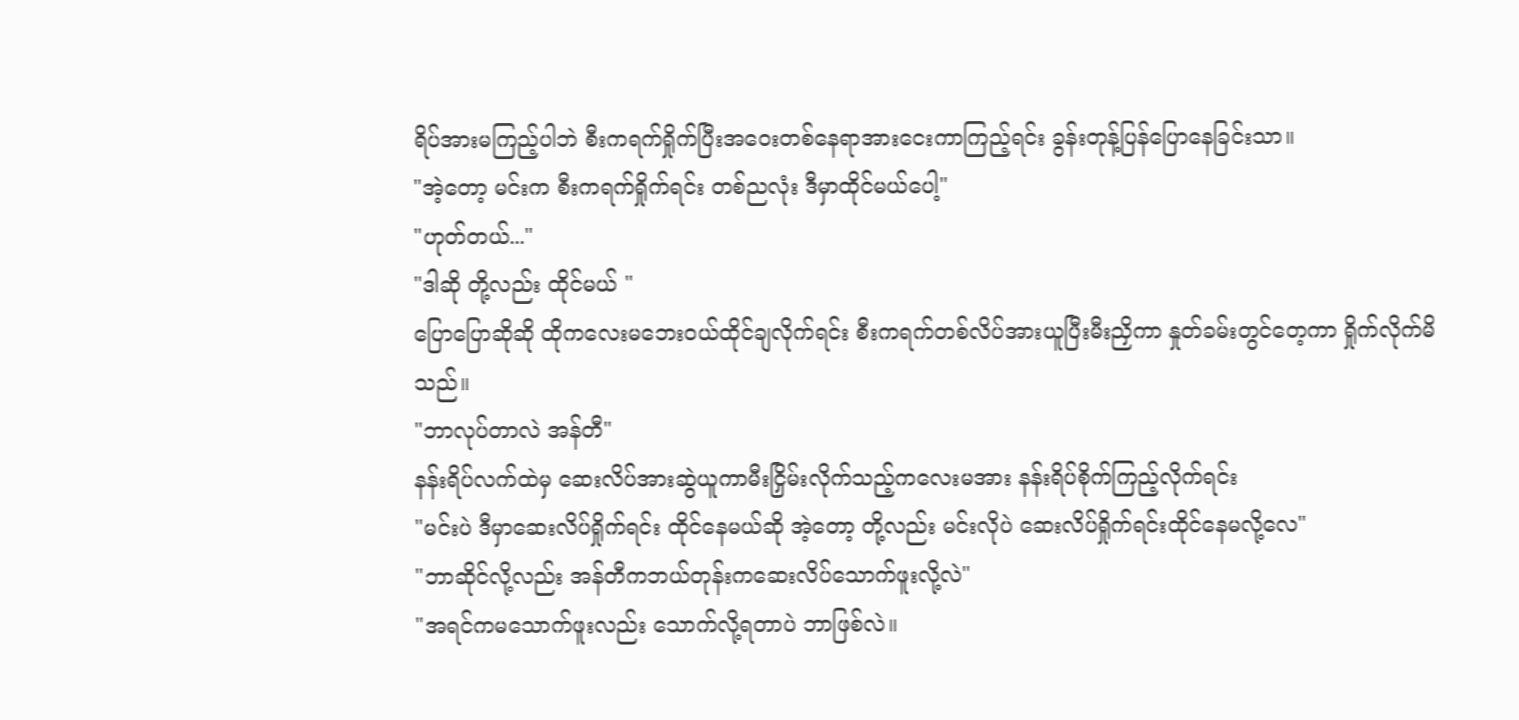ရိပ်အားမကြည့်ပါဘဲ စီးကရက်ရှိုက်ပြီးအဝေးတစ်နေရာအားငေးကာကြည့်ရင်း ခွန်းတုန့်ပြန်ပြောနေခြင်းသာ။
"အဲ့တော့ မင်းက စီးကရက်ရှိုက်ရင်း တစ်ညလုံး ဒီမှာထိုင်မယ်ပေါ့"
"ဟုတ်တယ်..."
"ဒါဆို တို့လည်း ထိုင်မယ် "
ပြောပြောဆိုဆို ထိုကလေးမဘေးဝယ်ထိုင်ချလိုက်ရင်း စီးကရက်တစ်လိပ်အားယူပြီးမီးညှိကာ နှုတ်ခမ်းတွင်တေ့ကာ ရှိုက်လိုက်မိသည်။
"ဘာလုပ်တာလဲ အန်တီ"
နန်းရိပ်လက်ထဲမှ ဆေးလိပ်အားဆွဲယူကာမီးငြှိမ်းလိုက်သည့်ကလေးမအား နန်းရိပ်စိုက်ကြည့်လိုက်ရင်း
"မင်းပဲ ဒီမှာဆေးလိပ်ရှိုက်ရင်း ထိုင်နေမယ်ဆို အဲ့တော့ တို့လည်း မင်းလိုပဲ ဆေးလိပ်ရှိုက်ရင်းထိုင်နေမလို့လေ"
"ဘာဆိုင်လို့လည်း အန်တီကဘယ်တုန်းကဆေးလိပ်သောက်ဖူးလို့လဲ"
"အရင်ကမသောက်ဖူးလည်း သောက်လို့ရတာပဲ ဘာဖြစ်လဲ။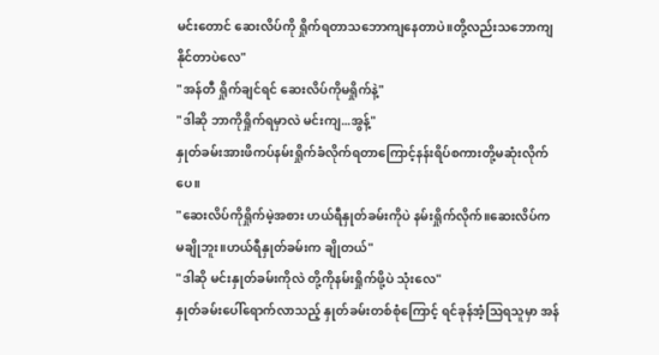မင်းတောင် ဆေးလိပ်ကို ရှိုက်ရတာသဘောကျနေတာပဲ။တို့လည်းသဘောကျနိုင်တာပဲလေ"
"အန်တီ ရှိုက်ချင်ရင် ဆေးလိပ်ကိုမရှိုက်နဲ့"
"ဒါဆို ဘာကိုရှိုက်ရမှာလဲ မင်းကျ...အွန့်"
နှုတ်ခမ်းအားဖိကပ်နမ်းရှိုက်ခံလိုက်ရတာကြောင့်နန်းရိပ်စကားတို့မဆုံးလိုက်ပေ။
"ဆေးလိပ်ကိုရှိုက်မဲ့အစား ဟယ်ရီနှုတ်ခမ်းကိုပဲ နမ်းရှိုက်လိုက်။ဆေးလိပ်က မချိုဘူး။ဟယ်ရီနှုတ်ခမ်းက ချိုတယ်"
"ဒါဆို မင်းနှုတ်ခမ်းကိုလဲ တို့ကိုနမ်းရှိုက်ဖို့ပဲ သုံးလေ"
နှုတ်ခမ်းပေါ်ရောက်လာသည့် နှုတ်ခမ်းတစ်စုံကြောင့် ရင်ခုန်အံ့သြရသူမှာ အန်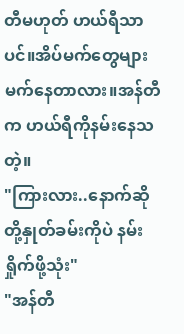တီမဟုတ် ဟယ်ရီသာပင်။အိပ်မက်တွေများမက်နေတာလား။အန်တီက ဟယ်ရီကိုနမ်းနေသတဲ့။
"ကြားလား..နောက်ဆို တို့နှုတ်ခမ်းကိုပဲ နမ်းရှိုက်ဖို့သုံး"
"အန်တီ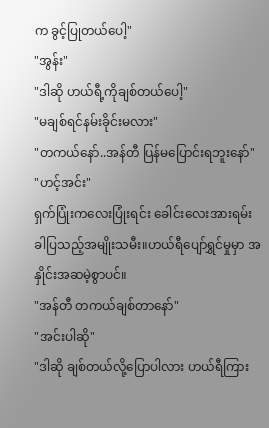က ခွင့်ပြုတယ်ပေါ့"
"အွန်း"
"ဒါဆို ဟယ်ရီ့ကိုချစ်တယ်ပေါ့"
"မချစ်ရင်နမ်းခိုင်းမလား"
"တကယ်နော်..အန်တီ ပြန်မပြောင်းရဘူးနော်"
"ဟင့်အင်း"
ရှက်ပြုံးကလေးပြုံးရင်း ခေါင်းလေးအားရမ်းခါပြသည့်အမျိုးသမီး။ဟယ်ရီပျော်ရွှင်မှုမှာ အနှိုင်းအဆမဲ့စွာပင်။
"အန်တီ တကယ်ချစ်တာနော်"
"အင်းပါဆို"
"ဒါဆို ချစ်တယ်လို့ပြောပါလား ဟယ်ရီကြား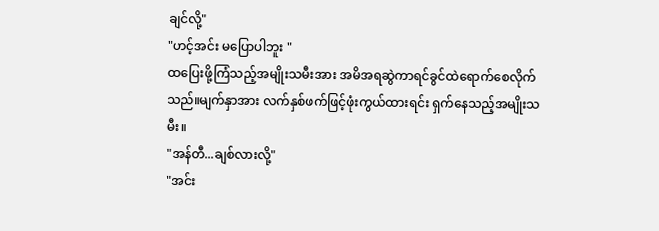ချင်လို့"
"ဟင့်အင်း မပြောပါဘူး "
ထပြေးဖို့ကြံသည့်အမျိုးသမီးအား အမိအရဆွဲကာရင်ခွင်ထဲရောက်စေလိုက်သည်။မျက်နှာအား လက်နှစ်ဖက်ဖြင့်ဖုံးကွယ်ထားရင်း ရှက်နေသည့်အမျိုးသမီး။
"အန်တီ...ချစ်လားလို့"
"အင်း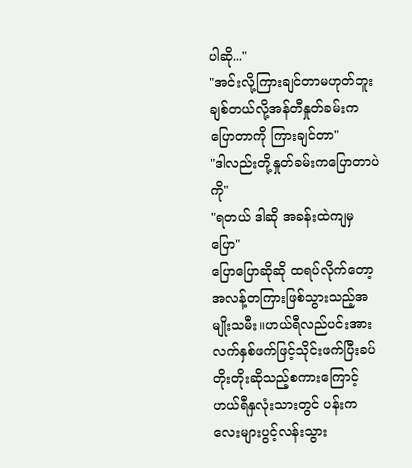ပါဆို..."
"အင်းလို့ကြားချင်တာမဟုတ်ဘူး ချစ်တယ်လို့အန်တီနှုတ်ခမ်းက ပြောတာကို ကြားချင်တာ"
"ဒါလည်းတို့နှုတ်ခမ်းကပြောတာပဲကို"
"ရတယ် ဒါဆို အခန်းထဲကျမှပြော"
ပြောပြောဆိုဆို ထရပ်လိုက်တော့ အလန့်တကြားဖြစ်သွားသည့်အမျိုးသမီး။ဟယ်ရီလည်ပင်းအား လက်နှစ်ဖက်ဖြင့်သိုင်းဖက်ပြီးခပ်တိုးတိုးဆိုသည့်စကားကြောင့် ဟယ်ရီနှလုံးသားတွင် ပန်းကလေးများပွင့်လန်းသွား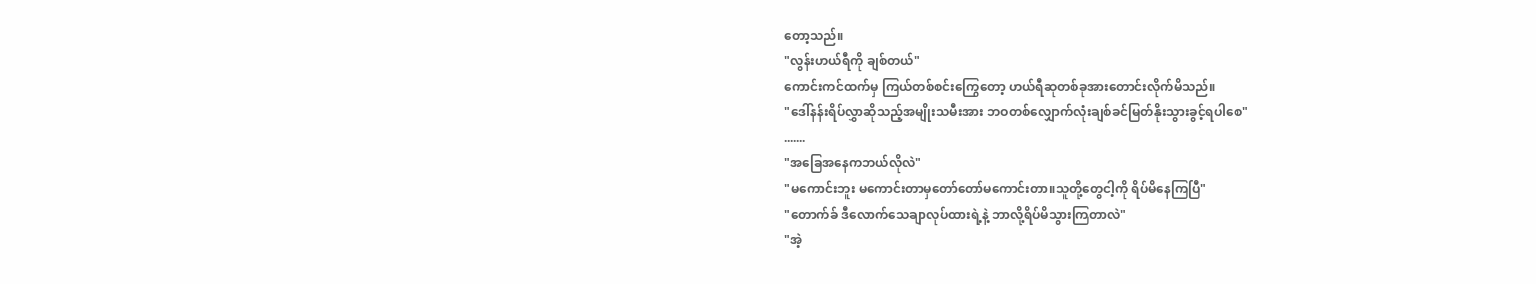တော့သည်။
"လွန်းဟယ်ရီကို ချစ်တယ်"
ကောင်းကင်ထက်မှ ကြယ်တစ်စင်းကြွေတော့ ဟယ်ရီဆုတစ်ခုအားတောင်းလိုက်မိသည်။
"ဒေါ်နန်းရိပ်လွှာဆိုသည့်အမျိုးသမီးအား ဘဝတစ်လျှောက်လုံးချစ်ခင်မြတ်နိုးသွားခွင့်ရပါစေ"
.......
"အခြေအနေကဘယ်လိုလဲ"
"မကောင်းဘူး မကောင်းတာမှတော်တော်မကောင်းတာ။သူတို့တွေငါ့ကို ရိပ်မိနေကြပြီ"
"တောက်ခ် ဒီလောက်သေချာလုပ်ထားရဲ့နဲ့ ဘာလို့ရိပ်မိသွားကြတာလဲ"
"အဲ့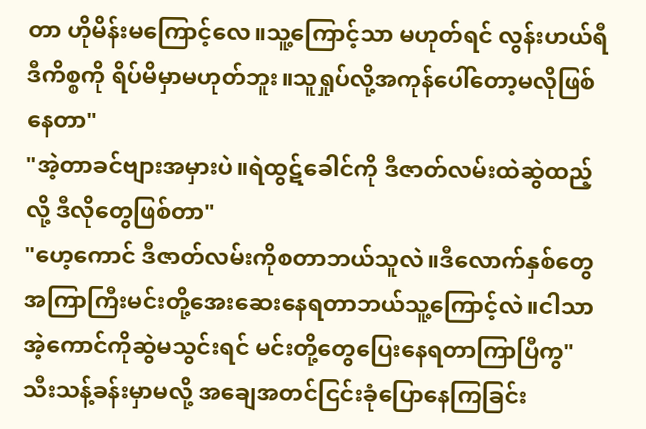တာ ဟိုမိန်းမကြောင့်လေ။သူ့ကြောင့်သာ မဟုတ်ရင် လွန်းဟယ်ရီ ဒီကိစ္စကို ရိပ်မိမှာမဟုတ်ဘူး။သူရှုပ်လို့အကုန်ပေါ်တော့မလိုဖြစ်နေတာ"
"အဲ့တာခင်ဗျားအမှားပဲ။ရဲထွဋ်ခေါင်ကို ဒီဇာတ်လမ်းထဲဆွဲထည့်လို့ ဒီလိုတွေဖြစ်တာ"
"ဟေ့ကောင် ဒီဇာတ်လမ်းကိုစတာဘယ်သူလဲ။ဒီလောက်နှစ်တွေအကြာကြီးမင်းတို့အေးဆေးနေရတာဘယ်သူ့ကြောင့်လဲ။ငါသာ အဲ့ကောင်ကိုဆွဲမသွင်းရင် မင်းတို့တွေပြေးနေရတာကြာပြီကွ"
သီးသန့်ခန်းမှာမလို့ အချေအတင်ငြင်းခုံပြောနေကြခြင်း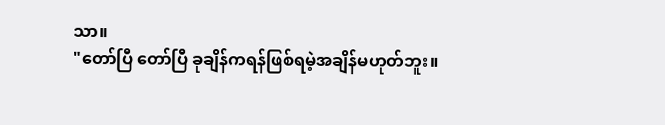သာ။
"တော်ပြီ တော်ပြီ ခုချိန်ကရန်ဖြစ်ရမဲ့အချိန်မဟုတ်ဘူး။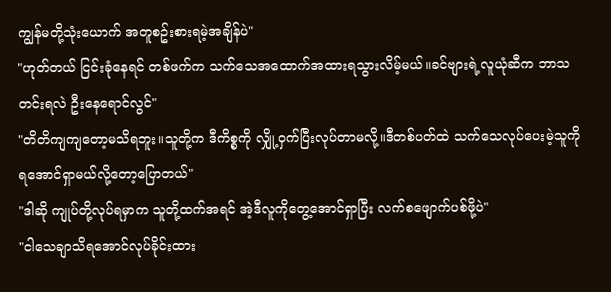ကျွန်မတို့သုံးယောက် အတူစဥ်းစားရမဲ့အချိန်ပဲ"
"ဟုတ်တယ် ငြင်းခုံနေရင် တစ်ဖက်က သက်သေအထောက်အထားရသွားလိမ့်မယ်။ခင်ဗျားရဲ့လူယုံဆီက ဘာသတင်းရလဲ ဦးနေရောင်လွင်"
"တိတိကျကျတော့မသိရဘူး။သူတို့က ဒီကိစ္စကို လျှို့ဝှက်ပြီးလုပ်တာမလို့။ဒီတစ်ပတ်ထဲ သက်သေလုပ်ပေးမဲ့သူကို ရအောင်ရှာမယ်လို့တော့ပြောတယ်"
"ဒါဆို ကျုပ်တို့လုပ်ရမှာက သူတို့ထက်အရင် အဲ့ဒီလူကိုတွေ့အောင်ရှာပြီး လက်စဖျောက်ပစ်ဖို့ပဲ"
"ငါသေချာသိရအောင်လုပ်ခိုင်းထား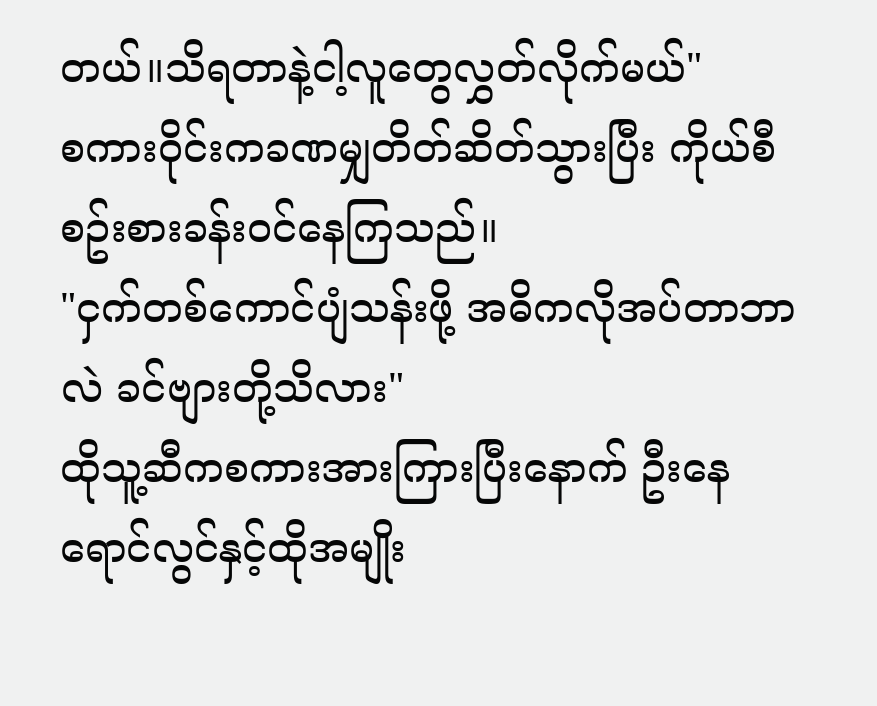တယ်။သိရတာနဲ့ငါ့လူတွေလွှတ်လိုက်မယ်"
စကားဝိုင်းကခဏမျှတိတ်ဆိတ်သွားပြီး ကိုယ်စီစဥ်းစားခန်းဝင်နေကြသည်။
"ငှက်တစ်ကောင်ပျံသန်းဖို့ အဓိကလိုအပ်တာဘာလဲ ခင်ဗျားတို့သိလား"
ထိုသူ့ဆီကစကားအားကြားပြီးနောက် ဦးနေရောင်လွင်နှင့်ထိုအမျိုး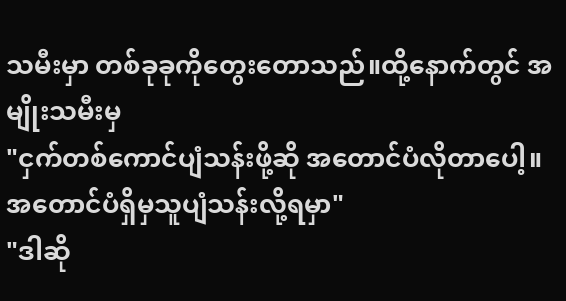သမီးမှာ တစ်ခုခုကိုတွေးတောသည်။ထို့နောက်တွင် အမျိုးသမီးမှ
"ငှက်တစ်ကောင်ပျံသန်းဖို့ဆို အတောင်ပံလိုတာပေါ့။အတောင်ပံရှိမှသူပျံသန်းလို့ရမှာ"
"ဒါဆို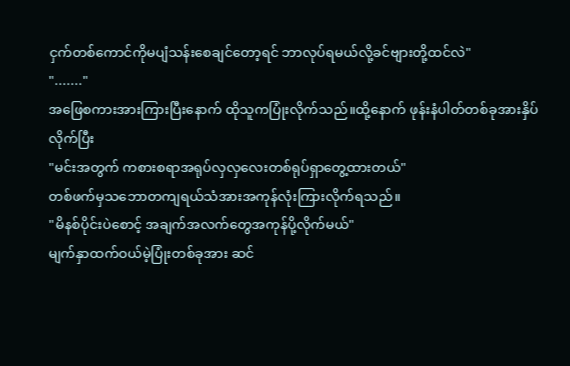ငှက်တစ်ကောင်ကိုမပျံသန်းစေချင်တော့ရင် ဘာလုပ်ရမယ်လို့ခင်ဗျားတို့ထင်လဲ"
"......."
အဖြေစကားအားကြားပြီးနောက် ထိုသူကပြုံးလိုက်သည်။ထို့နောက် ဖုန်းနံပါတ်တစ်ခုအားနှိပ်လိုက်ပြီး
"မင်းအတွက် ကစားစရာအရုပ်လှလှလေးတစ်ရုပ်ရှာတွေ့ထားတယ်"
တစ်ဖက်မှသဘောတကျရယ်သံအားအကုန်လုံးကြားလိုက်ရသည်။
"မိနစ်ပိုင်းပဲစောင့် အချက်အလက်တွေအကုန်ပို့လိုက်မယ်"
မျက်နှာထက်ဝယ်မဲ့ပြုံးတစ်ခုအား ဆင်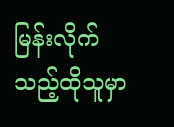မြန်းလိုက်သည့်ထိုသူမှာ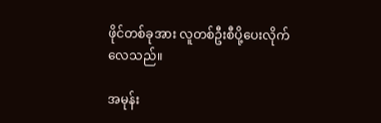ဖိုင်တစ်ခုအား လူတစ်ဦးစီပို့ပေးလိုက်လေသည်။

အမုန်း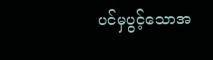ပင်မှပွင့်သောအ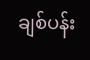ချစ်ပန်း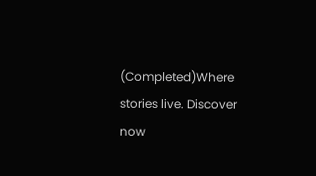(Completed)Where stories live. Discover now